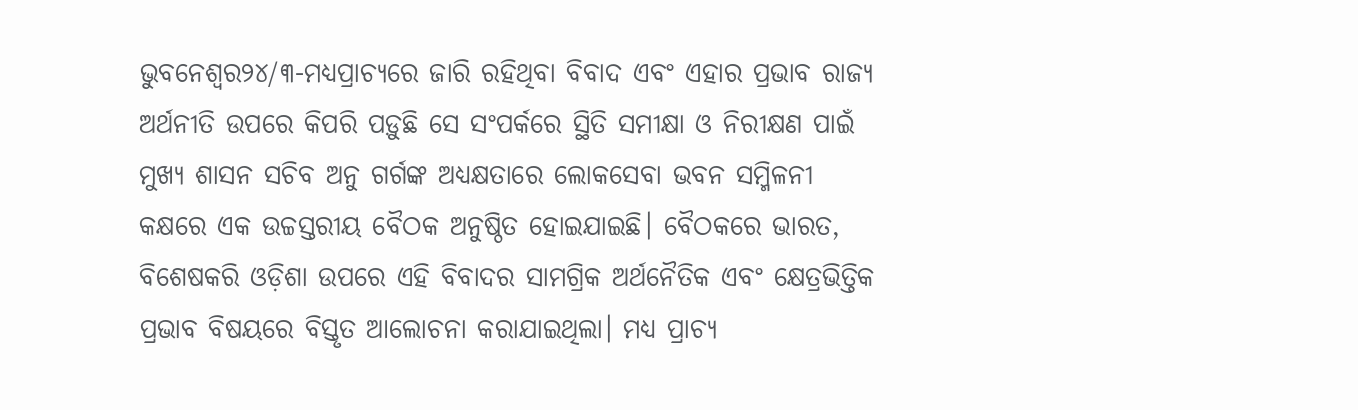ଭୁବନେଶ୍ୱର୨୪/୩-ମଧ୍ୟପ୍ରାଚ୍ୟରେ ଜାରି ରହିଥିବା ବିବାଦ ଏବଂ ଏହାର ପ୍ରଭାବ ରାଜ୍ୟ ଅର୍ଥନୀତି ଉପରେ କିପରି ପଡ଼ୁଛି ସେ ସଂପର୍କରେ ସ୍ଥିତି ସମୀକ୍ଷା ଓ ନିରୀକ୍ଷଣ ପାଇଁ ମୁଖ୍ୟ ଶାସନ ସଚିବ ଅନୁ ଗର୍ଗଙ୍କ ଅଧ୍ୟକ୍ଷତାରେ ଲୋକସେବା ଭବନ ସମ୍ମିଳନୀ କକ୍ଷରେ ଏକ ଉଚ୍ଚସ୍ତରୀୟ ବୈଠକ ଅନୁଷ୍ଠିତ ହୋଇଯାଇଛି। ବୈଠକରେ ଭାରତ, ବିଶେଷକରି ଓଡ଼ିଶା ଉପରେ ଏହି ବିବାଦର ସାମଗ୍ରିକ ଅର୍ଥନୈତିକ ଏବଂ କ୍ଷେତ୍ରଭିତ୍ତିକ ପ୍ରଭାବ ବିଷୟରେ ବିସ୍ତୃତ ଆଲୋଚନା କରାଯାଇଥିଲା। ମଧ୍ୟ ପ୍ରାଚ୍ୟ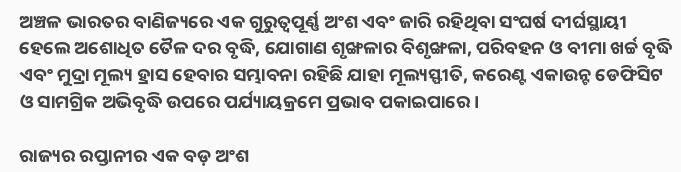ଅଞ୍ଚଳ ଭାରତର ବାଣିଜ୍ୟରେ ଏକ ଗୁରୁତ୍ୱପୂର୍ଣ୍ଣ ଅଂଶ ଏବଂ ଜାରି ରହିଥିବା ସଂଘର୍ଷ ଦୀର୍ଘସ୍ଥାୟୀ ହେଲେ ଅଶୋଧିତ ତୈଳ ଦର ବୃଦ୍ଧି, ଯୋଗାଣ ଶୃଙ୍ଖଳାର ବିଶୃଙ୍ଖଳା, ପରିବହନ ଓ ବୀମା ଖର୍ଚ୍ଚ ବୃଦ୍ଧି ଏବଂ ମୁଦ୍ରା ମୂଲ୍ୟ ହ୍ରାସ ହେବାର ସମ୍ଭାବନା ରହିଛି ଯାହା ମୂଲ୍ୟସ୍ଫୀତି, କରେଣ୍ଟ ଏକାଉନ୍ଟ ଡେଫିସିଟ ଓ ସାମଗ୍ରିକ ଅଭିବୃଦ୍ଧି ଉପରେ ପର୍ଯ୍ୟାୟକ୍ରମେ ପ୍ରଭାବ ପକାଇପାରେ।

ରାଜ୍ୟର ରପ୍ତାନୀର ଏକ ବଡ଼ ଅଂଶ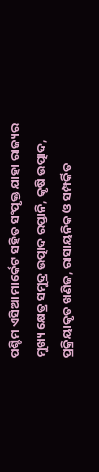ପଶ୍ଚିମ ଏସିଆ ମାର୍କେଟ ସହିତ ସଂପୃକ୍ତ ଯାହା ରାଜ୍ୟର ମୁଖ୍ୟ କ୍ଷେତ୍ର ସମୁଦ୍ର ଉତ୍ପାଦ ରପ୍ତାନି, କୃଷି ଉତ୍ପାଦ, ପ୍ରକ୍ରିୟାକୃତ ଖଣିଜ, ରାସାୟନିକ ଓ ସମ୍ପର୍କିତ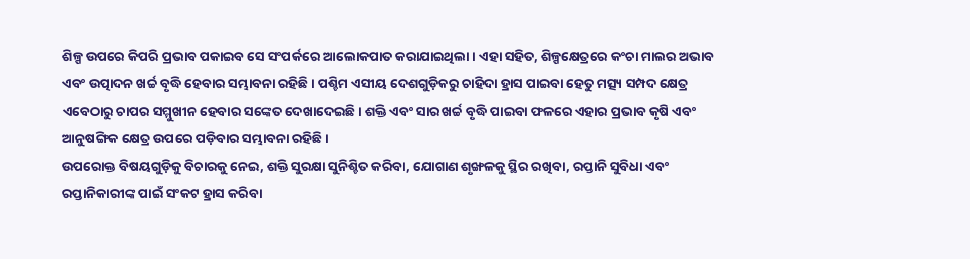ଶିଳ୍ପ ଉପରେ କିପରି ପ୍ରଭାବ ପକାଇବ ସେ ସଂପର୍କରେ ଆଲୋକପାତ କରାଯାଇଥିଲା। ଏହା ସହିତ, ଶିଳ୍ପକ୍ଷେତ୍ରରେ କଂଚା ମାଲର ଅଭାବ ଏବଂ ଉତ୍ପାଦନ ଖର୍ଚ୍ଚ ବୃଦ୍ଧି ହେବାର ସମ୍ଭାବନା ରହିଛି। ପଶ୍ଚିମ ଏସୀୟ ଦେଶଗୁଡ଼ିକରୁ ଚାହିଦା ହ୍ରାସ ପାଇବା ହେତୁ ମତ୍ସ୍ୟ ସମ୍ପଦ କ୍ଷେତ୍ର ଏବେଠାରୁ ଚାପର ସମ୍ମୁଖୀନ ହେବାର ସଙ୍କେତ ଦେଖାଦେଇଛି। ଶକ୍ତି ଏବଂ ସାର ଖର୍ଚ୍ଚ ବୃଦ୍ଧି ପାଇବା ଫଳରେ ଏହାର ପ୍ରଭାବ କୃଷି ଏବଂ ଆନୁଷଙ୍ଗିକ କ୍ଷେତ୍ର ଉପରେ ପଡ଼ିବାର ସମ୍ଭାବନା ରହିଛି।
ଉପରୋକ୍ତ ବିଷୟଗୁଡ଼ିକୁ ବିଚାରକୁ ନେଇ, ଶକ୍ତି ସୁରକ୍ଷା ସୁନିଶ୍ଚିତ କରିବା, ଯୋଗାଣ ଶୃଙ୍ଖଳକୁ ସ୍ଥିର ରଖିବା, ରପ୍ତାନି ସୁବିଧା ଏବଂ ରପ୍ତାନିକାରୀଙ୍କ ପାଇଁ ସଂକଟ ହ୍ରାସ କରିବା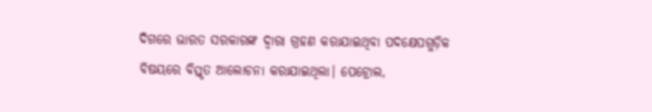ଦିଗରେ ଭାରତ ସରକାରଙ୍କ ଦ୍ୱାରା ଗ୍ରହଣ କରାଯାଇଥିବା ପଦକ୍ଷେପଗୁଡ଼ିକ ବିଷୟରେ ବିସ୍ତୃତ ଆଲୋଚନା କରାଯାଇଥିଲା। ପେଟ୍ରୋଲ,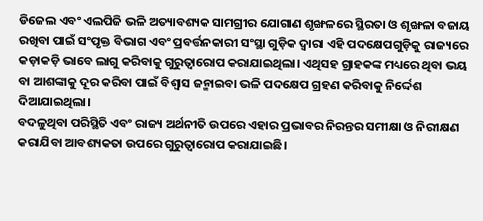ଡିଜେଲ ଏବଂ ଏଲପିଜି ଭଳି ଅତ୍ୟାବଶ୍ୟକ ସାମଗ୍ରୀର ଯୋଗାଣ ଶୃଙ୍ଖଳରେ ସ୍ଥିରତା ଓ ଶୃଙ୍ଖଳା ବଜାୟ ରଖିବା ପାଇଁ ସଂପୃକ୍ତ ବିଭାଗ ଏବଂ ପ୍ରବର୍ତ୍ତନକାରୀ ସଂସ୍ଥା ଗୁଡ଼ିକ ଦ୍ୱାରା ଏହି ପଦକ୍ଷେପଗୁଡ଼ିକୁ ରାଜ୍ୟରେ କଡ଼ାକଡ଼ି ଭାବେ ଲାଗୁ କରିବାକୁ ଗୁରୁତ୍ୱାରୋପ କରାଯାଇଥିଲା। ଏଥିସହ ଗ୍ରାହକଙ୍କ ମଧ୍ୟରେ ଥିବା ଭୟ ବା ଆଶଙ୍କାକୁ ଦୂର କରିବା ପାଇଁ ବିଶ୍ୱାସ ଜନ୍ମାଇବା ଭଳି ପଦକ୍ଷେପ ଗ୍ରହଣ କରିବାକୁ ନିର୍ଦ୍ଦେଶ ଦିଆଯାଇଥିଲା।
ବଦଳୁଥିବା ପରିସ୍ଥିତି ଏବଂ ରାଜ୍ୟ ଅର୍ଥନୀତି ଉପରେ ଏହାର ପ୍ରଭାବର ନିରନ୍ତର ସମୀକ୍ଷା ଓ ନିରୀକ୍ଷଣ କରାଯିବା ଆବଶ୍ୟକତା ଉପରେ ଗୁରୁତ୍ୱାରୋପ କରାଯାଇଛି।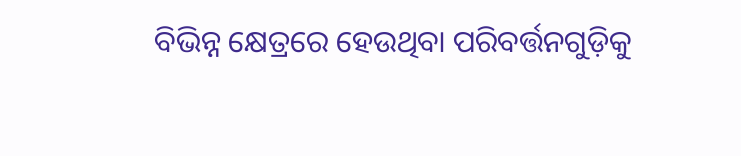ବିଭିନ୍ନ କ୍ଷେତ୍ରରେ ହେଉଥିବା ପରିବର୍ତ୍ତନଗୁଡ଼ିକୁ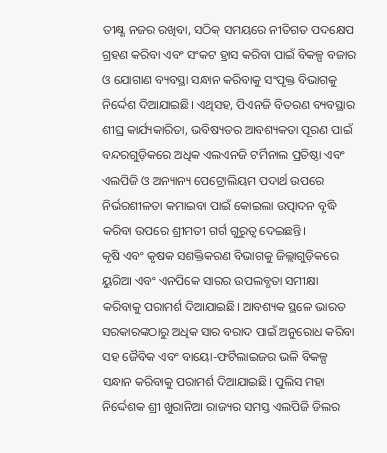ତୀକ୍ଷ୍ଣ ନଜର ରଖିବା, ସଠିକ୍ ସମୟରେ ନୀତିଗତ ପଦକ୍ଷେପ ଗ୍ରହଣ କରିବା ଏବଂ ସଂକଟ ହ୍ରାସ କରିବା ପାଇଁ ବିକଳ୍ପ ବଜାର ଓ ଯୋଗାଣ ବ୍ୟବସ୍ଥା ସନ୍ଧାନ କରିବାକୁ ସଂପୃକ୍ତ ବିଭାଗକୁ ନିର୍ଦ୍ଦେଶ ଦିଆଯାଇଛି। ଏଥିସହ, ପିଏନଜି ବିତରଣ ବ୍ୟବସ୍ଥାର ଶୀଘ୍ର କାର୍ଯ୍ୟକାରିତା, ଭବିଷ୍ୟତର ଆବଶ୍ୟକତା ପୂରଣ ପାଇଁ ବନ୍ଦରଗୁଡ଼ିକରେ ଅଧିକ ଏଲଏନଜି ଟର୍ମିନାଲ ପ୍ରତିଷ୍ଠା ଏବଂ ଏଲପିଜି ଓ ଅନ୍ୟାନ୍ୟ ପେଟ୍ରୋଲିୟମ ପଦାର୍ଥ ଉପରେ ନିର୍ଭରଶୀଳତା କମାଇବା ପାଇଁ କୋଇଲା ଉତ୍ପାଦନ ବୃଦ୍ଧି କରିବା ଉପରେ ଶ୍ରୀମତୀ ଗର୍ଗ ଗୁରୁତ୍ୱ ଦେଇଛନ୍ତି।
କୃଷି ଏବଂ କୃଷକ ସଶକ୍ତିକରଣ ବିଭାଗକୁ ଜିଲ୍ଲାଗୁଡ଼ିକରେ ୟୁରିଆ ଏବଂ ଏନପିକେ ସାରର ଉପଲବ୍ଧତା ସମୀକ୍ଷା କରିବାକୁ ପରାମର୍ଶ ଦିଆଯାଇଛି। ଆବଶ୍ୟକ ସ୍ଥଳେ ଭାରତ ସରକାରଙ୍କଠାରୁ ଅଧିକ ସାର ବରାଦ ପାଇଁ ଅନୁରୋଧ କରିବା ସହ ଜୈବିକ ଏବଂ ବାୟୋ-ଫର୍ଟିଲାଇଜର ଭଳି ବିକଳ୍ପ ସନ୍ଧାନ କରିବାକୁ ପରାମର୍ଶ ଦିଆଯାଇଛି। ପୁଲିସ ମହା ନିର୍ଦ୍ଦେଶକ ଶ୍ରୀ ଖୁରାନିଆ ରାଜ୍ୟର ସମସ୍ତ ଏଲପିଜି ଡିଲର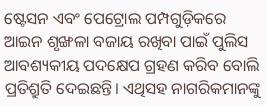ଷ୍ଟେସନ ଏବଂ ପେଟ୍ରୋଲ ପମ୍ପଗୁଡ଼ିକରେ ଆଇନ ଶୃଙ୍ଖଳା ବଜାୟ ରଖିବା ପାଇଁ ପୁଲିସ ଆବଶ୍ୟକୀୟ ପଦକ୍ଷେପ ଗ୍ରହଣ କରିବ ବୋଲି ପ୍ରତିଶ୍ରୁତି ଦେଇଛନ୍ତି। ଏଥିସହ ନାଗରିକମାନଙ୍କୁ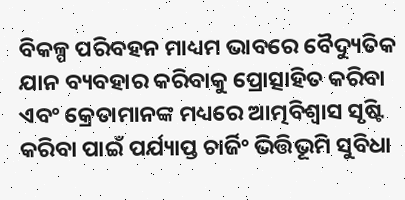ବିକଳ୍ପ ପରିବହନ ମାଧ୍ୟମ ଭାବରେ ବୈଦ୍ୟୁତିକ ଯାନ ବ୍ୟବହାର କରିବାକୁ ପ୍ରୋତ୍ସାହିତ କରିବା ଏବଂ କ୍ରେତାମାନଙ୍କ ମଧ୍ୟରେ ଆତ୍ମବିଶ୍ୱାସ ସୃଷ୍ଟି କରିବା ପାଇଁ ପର୍ଯ୍ୟାପ୍ତ ଚାର୍ଜିଂ ଭିତ୍ତିଭୂମି ସୁବିଧା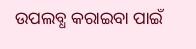ଉପଲବ୍ଧ କରାଇବା ପାଇଁ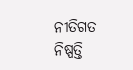ନୀତିଗତ ନିଷ୍ପତ୍ତି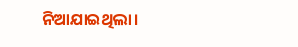ନିଆଯାଇଥିଲା।